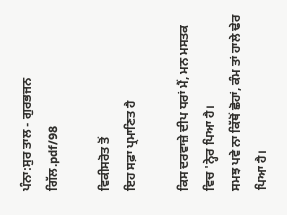ਪੰਨਾ:ਸੁਰ ਤਾਲ - ਗੁਰਭਜਨ ਗਿੱਲ.pdf/98

ਵਿਕੀਸਰੋਤ ਤੋਂ
ਇਹ ਸਫ਼ਾ ਪ੍ਰਮਾਣਿਤ ਹੈ

ਕਿਸ ਦਰਵਾਜ਼ੇ ਦੀਪ ਧਰਾਂ ਮੈਂ, ਮਨ ਮਸਤਕ ਵਿਚ 'ਨ੍ਹੇਰ ਪਿਆ ਹੈ।
ਸਮਝ ਪਵੇ ਨਾ ਕਿੱਥੋਂ ਛੋਹਾਂ, ਕੰਮ ਤਾਂ ਹਾਲੇ ਢੇਰ ਪਿਆ ਹੈ।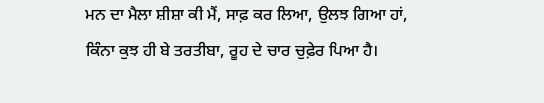ਮਨ ਦਾ ਮੈਲਾ ਸ਼ੀਸ਼ਾ ਕੀ ਮੈਂ, ਸਾਫ਼ ਕਰ ਲਿਆ, ਉਲਝ ਗਿਆ ਹਾਂ,
ਕਿੰਨਾ ਕੁਝ ਹੀ ਬੇ ਤਰਤੀਬਾ, ਰੂਹ ਦੇ ਚਾਰ ਚੁਫ਼ੇਰ ਪਿਆ ਹੈ।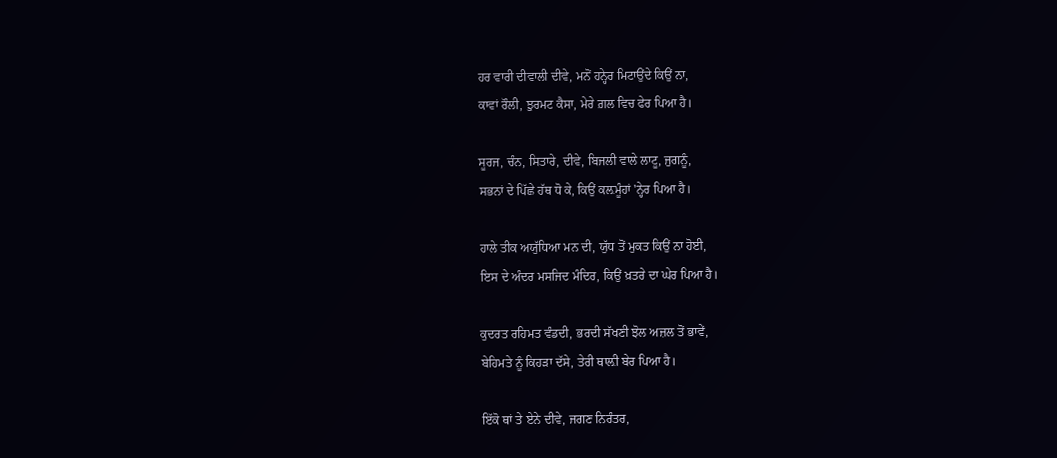ਹਰ ਵਾਰੀ ਦੀਵਾਲੀ ਦੀਵੇ, ਮਨੋਂ ਹਨ੍ਹੇਰ ਮਿਟਾਉਂਦੇ ਕਿਉਂ ਨਾ,
ਕਾਵਾਂ ਰੌਲੀ, ਝੁਰਮਟ ਕੈਸਾ, ਮੇਰੇ ਗ਼ਲ ਵਿਚ ਫੇਰ ਪਿਆ ਹੈ।

ਸੂਰਜ, ਚੰਨ, ਸਿਤਾਰੇ, ਦੀਵੇ, ਬਿਜਲੀ ਵਾਲੇ ਲਾਟੂ, ਜੁਗਨੂੰ,
ਸਭਨਾਂ ਦੇ ਪਿੱਛੇ ਹੱਥ ਧੋ ਕੇ, ਕਿਉਂ ਕਲ਼ਮੂੰਹਾਂ 'ਨ੍ਹੇਰ ਪਿਆ ਹੈ।

ਹਾਲੇ ਤੀਕ ਅਯੁੱਧਿਆ ਮਨ ਦੀ, ਯੁੱਧ ਤੋਂ ਮੁਕਤ ਕਿਉਂ ਨਾ ਹੋਈ,
ਇਸ ਦੇ ਅੰਦਰ ਮਸਜਿਦ ਮੰਦਿਰ, ਕਿਉਂ ਖ਼ਤਰੇ ਦਾ ਘੇਰ ਪਿਆ ਹੈ।

ਕੁਦਰਤ ਰਹਿਮਤ ਵੰਡਦੀ, ਭਰਦੀ ਸੱਖਣੀ ਝੋਲ ਅਜ਼ਲ ਤੋਂ ਭਾਵੇਂ,
ਬੇਹਿਮਤੇ ਨੂੰ ਕਿਹੜਾ ਦੱਸੇ, ਤੇਰੀ ਥਾਲ਼ੀ ਬੇਰ ਪਿਆ ਹੈ।

ਇੱਕੋ ਥਾਂ ਤੇ ਏਨੇ ਦੀਵੇ, ਜਗਣ ਨਿਰੰਤਰ,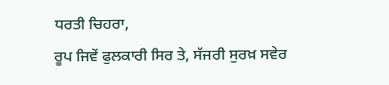ਧਰਤੀ ਚਿਹਰਾ,
ਰੂਪ ਜਿਵੇਂ ਫੁਲਕਾਰੀ ਸਿਰ ਤੇ, ਸੱਜਰੀ ਸੁਰਖ਼ ਸਵੇਰ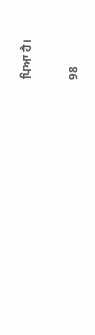ਪਿਆ ਹੈ।

98